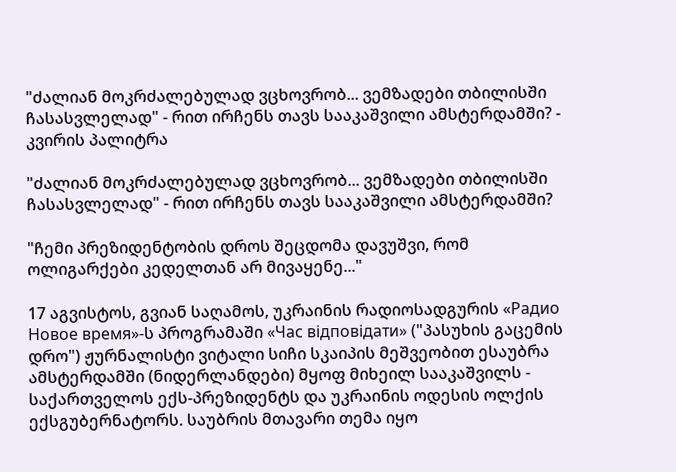"ძალიან მოკრძალებულად ვცხოვრობ... ვემზადები თბილისში ჩასასვლელად" - რით ირჩენს თავს სააკაშვილი ამსტერდამში? - კვირის პალიტრა

"ძალიან მოკრძალებულად ვცხოვრობ... ვემზადები თბილისში ჩასასვლელად" - რით ირჩენს თავს სააკაშვილი ამსტერდამში?

"ჩემი პრეზიდენტობის დროს შეცდომა დავუშვი, რომ ოლიგარქები კედელთან არ მივაყენე..."

17 აგვისტოს, გვიან საღამოს, უკრაინის რადიოსადგურის «Радио Новое время»-ს პროგრამაში «Час відповідати» ("პასუხის გაცემის დრო") ჟურნალისტი ვიტალი სიჩი სკაიპის მეშვეობით ესაუბრა ამსტერდამში (ნიდერლანდები) მყოფ მიხეილ სააკაშვილს - საქართველოს ექს-პრეზიდენტს და უკრაინის ოდესის ოლქის ექსგუბერნატორს. საუბრის მთავარი თემა იყო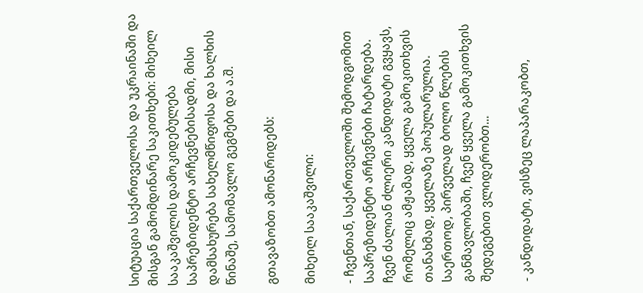სიტუაცია საქართველოსა და უკრაინაში და მისგან გამომდინარე საკითხები: მიხეილ სააკაშვილის დამოკიდებულება საპრეზიდენტო არჩევნებისადმი, მისი დამსახურება სახელმწიფოსა და ხალხის წინაშე, სამომავლო გეგმები და ა.შ.

გთავაზობთ ამონარიდებს:

მიხეილ სააკაშვილი:

- ჩვენთან, საქართველოში შემოდგომით საპრეზიდენტო არჩევნები ჩატარდება. ჩვენ ძალიან ძლიერი კანდიდატი გვყავს, რომელიც ამჟამად, ყველა გამოკითხვის თანახმად, ყველაზე პოპულარულია. საერთოდ, პირველად ბოლო წლების განმავლობაში, ჩვენ ყველა გამოკითხვის შედეგებით ვლიდერობთ...

- კანდიდატი, ვისზეც ლაპარაკობთ,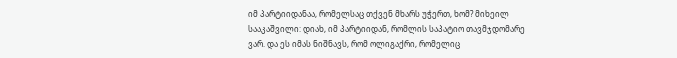იმ პარტიიდანაა, რომელსაც თქვენ მხარს უჭერთ, ხომ? მიხეილ სააკაშვილი: დიახ, იმ პარტიიდან, რომლის საპატიო თავმჯდომარე ვარ. და ეს იმას ნიშნავს, რომ ოლიგაქრი, რომელიც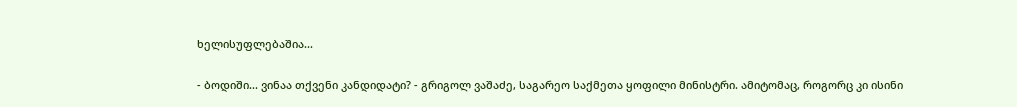ხელისუფლებაშია...

- ბოდიში... ვინაა თქვენი კანდიდატი? - გრიგოლ ვაშაძე, საგარეო საქმეთა ყოფილი მინისტრი. ამიტომაც, როგორც კი ისინი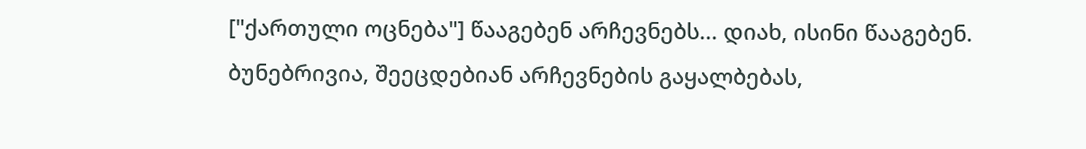["ქართული ოცნება"] წააგებენ არჩევნებს... დიახ, ისინი წააგებენ. ბუნებრივია, შეეცდებიან არჩევნების გაყალბებას,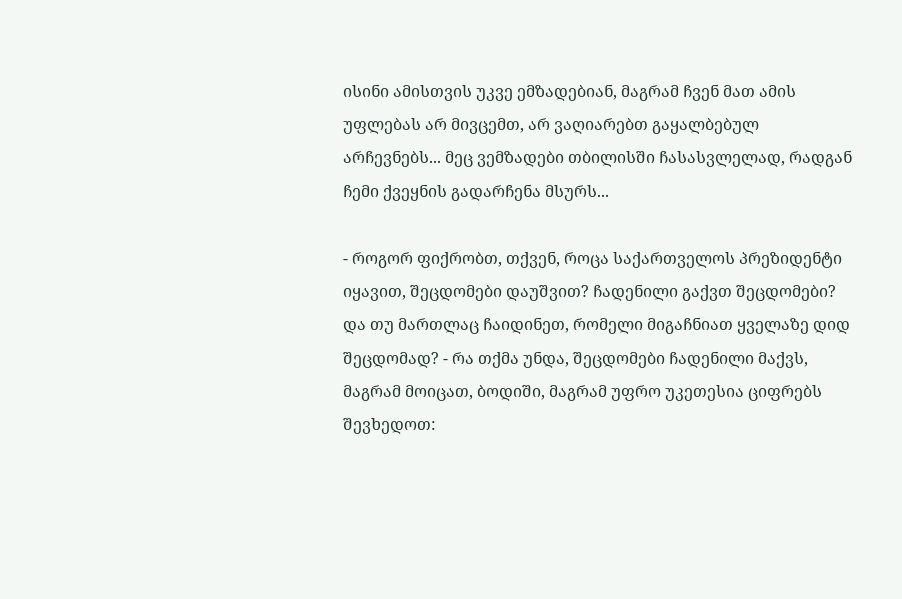ისინი ამისთვის უკვე ემზადებიან, მაგრამ ჩვენ მათ ამის უფლებას არ მივცემთ, არ ვაღიარებთ გაყალბებულ არჩევნებს... მეც ვემზადები თბილისში ჩასასვლელად, რადგან ჩემი ქვეყნის გადარჩენა მსურს...

- როგორ ფიქრობთ, თქვენ, როცა საქართველოს პრეზიდენტი იყავით, შეცდომები დაუშვით? ჩადენილი გაქვთ შეცდომები? და თუ მართლაც ჩაიდინეთ, რომელი მიგაჩნიათ ყველაზე დიდ შეცდომად? - რა თქმა უნდა, შეცდომები ჩადენილი მაქვს, მაგრამ მოიცათ, ბოდიში, მაგრამ უფრო უკეთესია ციფრებს შევხედოთ: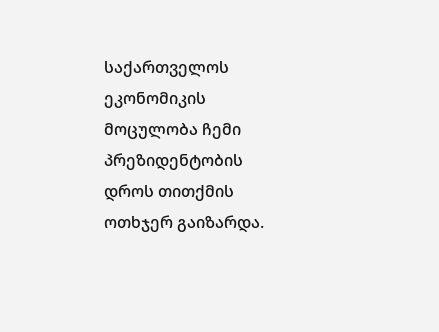საქართველოს ეკონომიკის მოცულობა ჩემი პრეზიდენტობის დროს თითქმის ოთხჯერ გაიზარდა.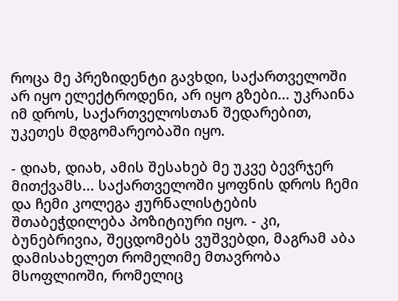როცა მე პრეზიდენტი გავხდი, საქართველოში არ იყო ელექტროდენი, არ იყო გზები... უკრაინა იმ დროს, საქართველოსთან შედარებით, უკეთეს მდგომარეობაში იყო.

- დიახ, დიახ, ამის შესახებ მე უკვე ბევრჯერ მითქვამს... საქართველოში ყოფნის დროს ჩემი და ჩემი კოლეგა ჟურნალისტების შთაბეჭდილება პოზიტიური იყო. - კი, ბუნებრივია, შეცდომებს ვუშვებდი, მაგრამ აბა დამისახელეთ რომელიმე მთავრობა მსოფლიოში, რომელიც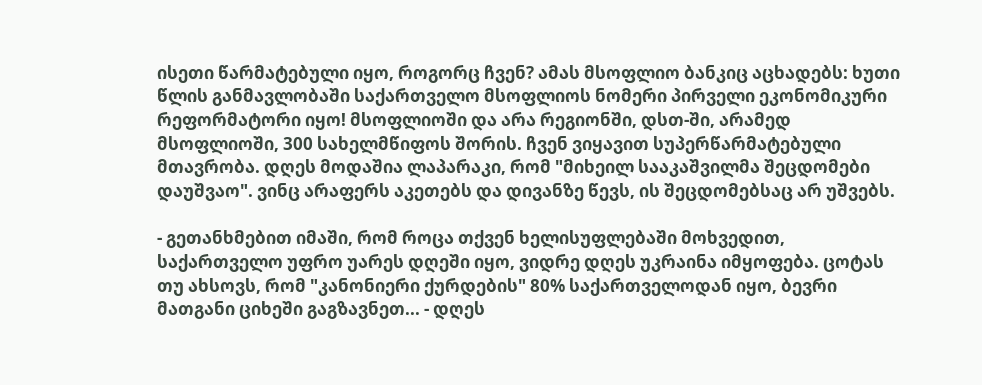ისეთი წარმატებული იყო, როგორც ჩვენ? ამას მსოფლიო ბანკიც აცხადებს: ხუთი წლის განმავლობაში საქართველო მსოფლიოს ნომერი პირველი ეკონომიკური რეფორმატორი იყო! მსოფლიოში და არა რეგიონში, დსთ-ში, არამედ მსოფლიოში, 300 სახელმწიფოს შორის. ჩვენ ვიყავით სუპერწარმატებული მთავრობა. დღეს მოდაშია ლაპარაკი, რომ "მიხეილ სააკაშვილმა შეცდომები დაუშვაო". ვინც არაფერს აკეთებს და დივანზე წევს, ის შეცდომებსაც არ უშვებს.

- გეთანხმებით იმაში, რომ როცა თქვენ ხელისუფლებაში მოხვედით, საქართველო უფრო უარეს დღეში იყო, ვიდრე დღეს უკრაინა იმყოფება. ცოტას თუ ახსოვს, რომ "კანონიერი ქურდების" 80% საქართველოდან იყო, ბევრი მათგანი ციხეში გაგზავნეთ... - დღეს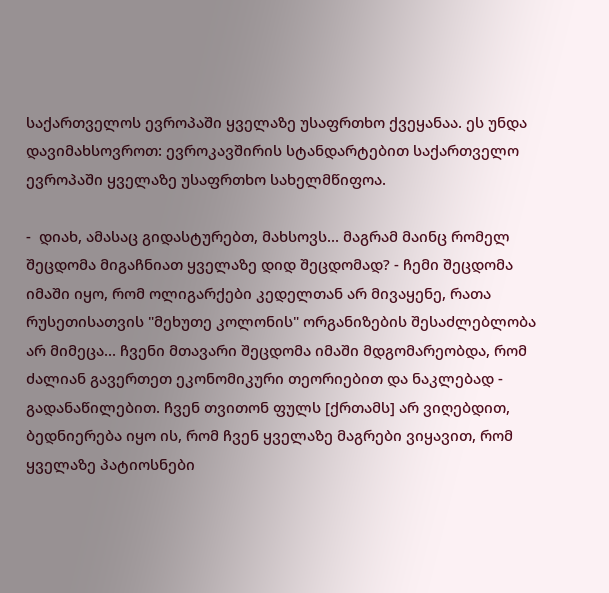საქართველოს ევროპაში ყველაზე უსაფრთხო ქვეყანაა. ეს უნდა დავიმახსოვროთ: ევროკავშირის სტანდარტებით საქართველო ევროპაში ყველაზე უსაფრთხო სახელმწიფოა.

-  დიახ, ამასაც გიდასტურებთ, მახსოვს... მაგრამ მაინც რომელ შეცდომა მიგაჩნიათ ყველაზე დიდ შეცდომად? - ჩემი შეცდომა იმაში იყო, რომ ოლიგარქები კედელთან არ მივაყენე, რათა რუსეთისათვის "მეხუთე კოლონის" ორგანიზების შესაძლებლობა არ მიმეცა... ჩვენი მთავარი შეცდომა იმაში მდგომარეობდა, რომ ძალიან გავერთეთ ეკონომიკური თეორიებით და ნაკლებად - გადანაწილებით. ჩვენ თვითონ ფულს [ქრთამს] არ ვიღებდით, ბედნიერება იყო ის, რომ ჩვენ ყველაზე მაგრები ვიყავით, რომ ყველაზე პატიოსნები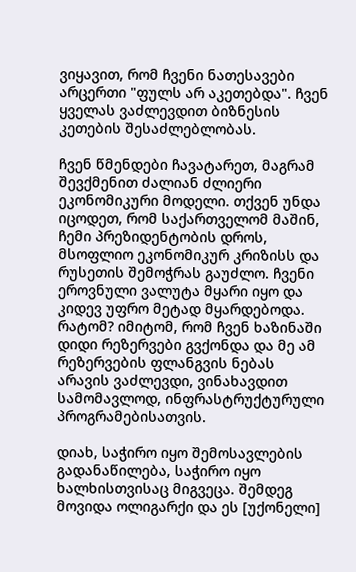ვიყავით, რომ ჩვენი ნათესავები არცერთი "ფულს არ აკეთებდა". ჩვენ ყველას ვაძლევდით ბიზნესის კეთების შესაძლებლობას.

ჩვენ წმენდები ჩავატარეთ, მაგრამ შევქმენით ძალიან ძლიერი ეკონომიკური მოდელი. თქვენ უნდა იცოდეთ, რომ საქართველომ მაშინ, ჩემი პრეზიდენტობის დროს, მსოფლიო ეკონომიკურ კრიზისს და რუსეთის შემოჭრას გაუძლო. ჩვენი ეროვნული ვალუტა მყარი იყო და კიდევ უფრო მეტად მყარდებოდა. რატომ? იმიტომ, რომ ჩვენ ხაზინაში დიდი რეზერვები გვქონდა და მე ამ რეზერვების ფლანგვის ნებას არავის ვაძლევდი, ვინახავდით სამომავლოდ, ინფრასტრუქტურული პროგრამებისათვის.

დიახ, საჭირო იყო შემოსავლების გადანაწილება, საჭირო იყო ხალხისთვისაც მიგვეცა. შემდეგ მოვიდა ოლიგარქი და ეს [უქონელი]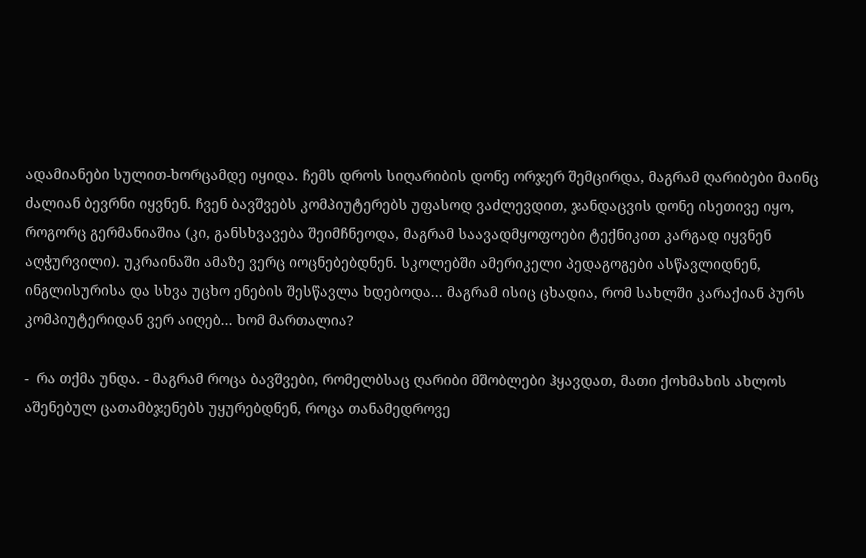ადამიანები სულით-ხორცამდე იყიდა. ჩემს დროს სიღარიბის დონე ორჯერ შემცირდა, მაგრამ ღარიბები მაინც ძალიან ბევრნი იყვნენ. ჩვენ ბავშვებს კომპიუტერებს უფასოდ ვაძლევდით, ჯანდაცვის დონე ისეთივე იყო, როგორც გერმანიაშია (კი, განსხვავება შეიმჩნეოდა, მაგრამ საავადმყოფოები ტექნიკით კარგად იყვნენ აღჭურვილი). უკრაინაში ამაზე ვერც იოცნებებდნენ. სკოლებში ამერიკელი პედაგოგები ასწავლიდნენ, ინგლისურისა და სხვა უცხო ენების შესწავლა ხდებოდა... მაგრამ ისიც ცხადია, რომ სახლში კარაქიან პურს კომპიუტერიდან ვერ აიღებ... ხომ მართალია?

-  რა თქმა უნდა. - მაგრამ როცა ბავშვები, რომელბსაც ღარიბი მშობლები ჰყავდათ, მათი ქოხმახის ახლოს აშენებულ ცათამბჯენებს უყურებდნენ, როცა თანამედროვე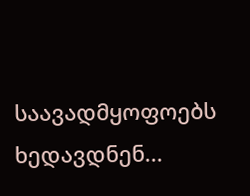საავადმყოფოებს ხედავდნენ...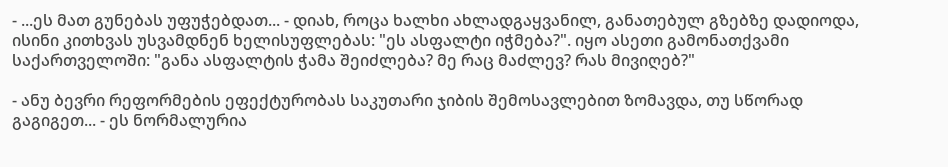- ...ეს მათ გუნებას უფუჭებდათ... - დიახ, როცა ხალხი ახლადგაყვანილ, განათებულ გზებზე დადიოდა, ისინი კითხვას უსვამდნენ ხელისუფლებას: "ეს ასფალტი იჭმება?". იყო ასეთი გამონათქვამი საქართველოში: "განა ასფალტის ჭამა შეიძლება? მე რაც მაძლევ? რას მივიღებ?"

- ანუ ბევრი რეფორმების ეფექტურობას საკუთარი ჯიბის შემოსავლებით ზომავდა, თუ სწორად გაგიგეთ... - ეს ნორმალურია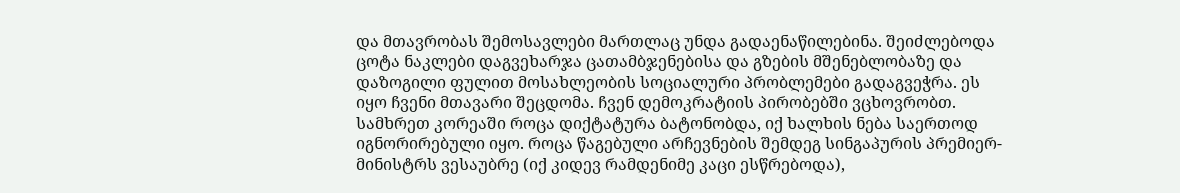და მთავრობას შემოსავლები მართლაც უნდა გადაენაწილებინა. შეიძლებოდა ცოტა ნაკლები დაგვეხარჯა ცათამბჯენებისა და გზების მშენებლობაზე და დაზოგილი ფულით მოსახლეობის სოციალური პრობლემები გადაგვეჭრა. ეს იყო ჩვენი მთავარი შეცდომა. ჩვენ დემოკრატიის პირობებში ვცხოვრობთ. სამხრეთ კორეაში როცა დიქტატურა ბატონობდა, იქ ხალხის ნება საერთოდ იგნორირებული იყო. როცა წაგებული არჩევნების შემდეგ სინგაპურის პრემიერ-მინისტრს ვესაუბრე (იქ კიდევ რამდენიმე კაცი ესწრებოდა),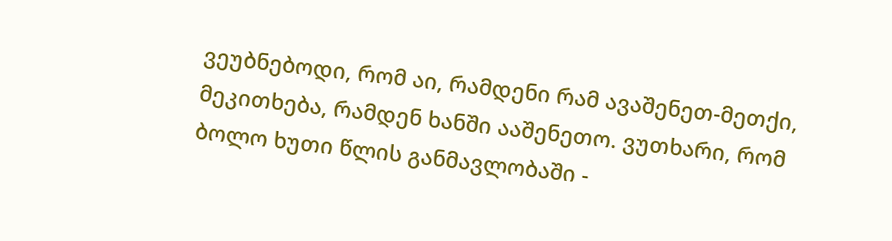ვეუბნებოდი, რომ აი, რამდენი რამ ავაშენეთ-მეთქი, მეკითხება, რამდენ ხანში ააშენეთო. ვუთხარი, რომ ბოლო ხუთი წლის განმავლობაში -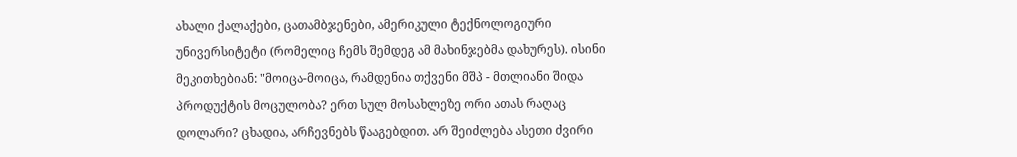ახალი ქალაქები, ცათამბჯენები, ამერიკული ტექნოლოგიური უნივერსიტეტი (რომელიც ჩემს შემდეგ ამ მახინჯებმა დახურეს). ისინი მეკითხებიან: "მოიცა-მოიცა, რამდენია თქვენი მშპ - მთლიანი შიდა პროდუქტის მოცულობა? ერთ სულ მოსახლეზე ორი ათას რაღაც დოლარი? ცხადია, არჩევნებს წააგებდით. არ შეიძლება ასეთი ძვირი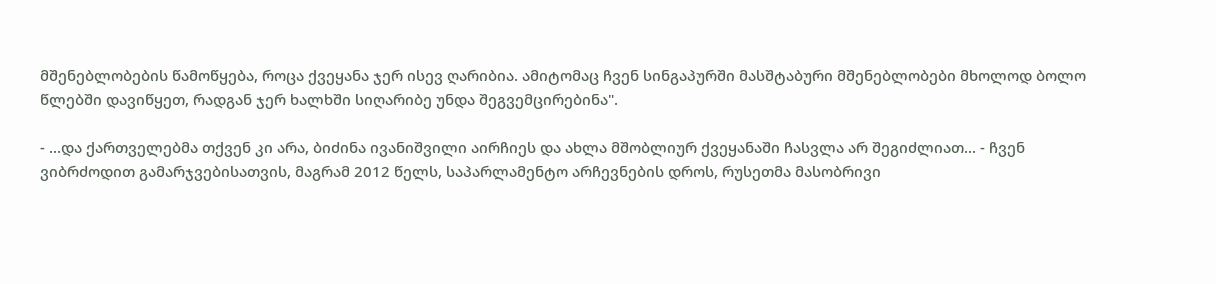მშენებლობების წამოწყება, როცა ქვეყანა ჯერ ისევ ღარიბია. ამიტომაც ჩვენ სინგაპურში მასშტაბური მშენებლობები მხოლოდ ბოლო წლებში დავიწყეთ, რადგან ჯერ ხალხში სიღარიბე უნდა შეგვემცირებინა".

- ...და ქართველებმა თქვენ კი არა, ბიძინა ივანიშვილი აირჩიეს და ახლა მშობლიურ ქვეყანაში ჩასვლა არ შეგიძლიათ... - ჩვენ ვიბრძოდით გამარჯვებისათვის, მაგრამ 2012 წელს, საპარლამენტო არჩევნების დროს, რუსეთმა მასობრივი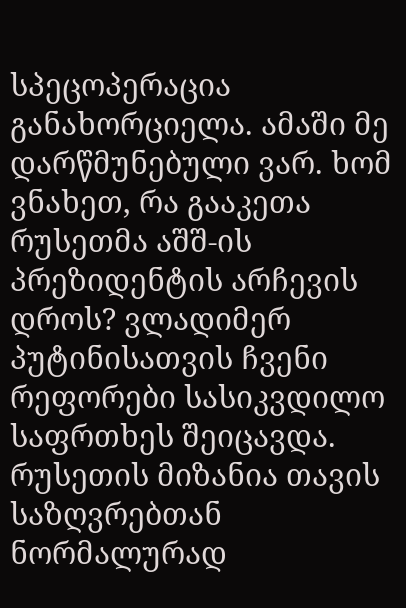სპეცოპერაცია განახორციელა. ამაში მე დარწმუნებული ვარ. ხომ ვნახეთ, რა გააკეთა რუსეთმა აშშ-ის პრეზიდენტის არჩევის დროს? ვლადიმერ პუტინისათვის ჩვენი რეფორები სასიკვდილო საფრთხეს შეიცავდა. რუსეთის მიზანია თავის საზღვრებთან ნორმალურად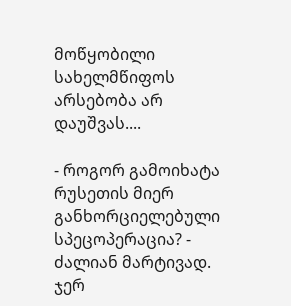მოწყობილი სახელმწიფოს არსებობა არ დაუშვას....

- როგორ გამოიხატა რუსეთის მიერ განხორციელებული სპეცოპერაცია? - ძალიან მარტივად. ჯერ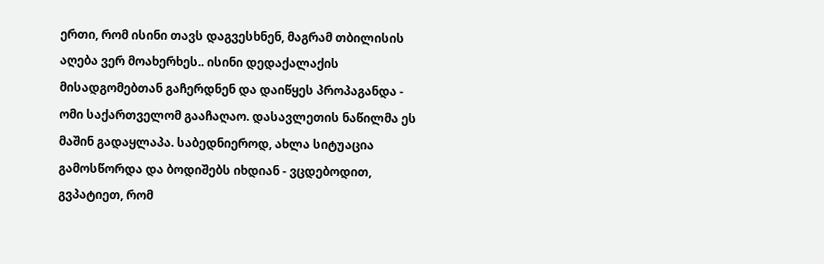ერთი, რომ ისინი თავს დაგვესხნენ, მაგრამ თბილისის აღება ვერ მოახერხეს.. ისინი დედაქალაქის მისადგომებთან გაჩერდნენ და დაიწყეს პროპაგანდა - ომი საქართველომ გააჩაღაო. დასავლეთის ნაწილმა ეს მაშინ გადაყლაპა. საბედნიეროდ, ახლა სიტუაცია გამოსწორდა და ბოდიშებს იხდიან - ვცდებოდით, გვპატიეთ, რომ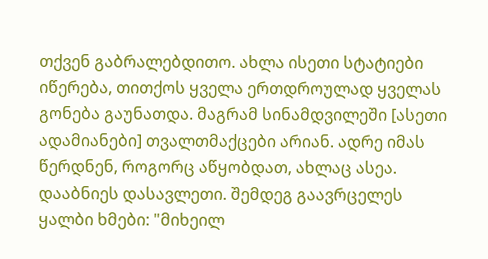თქვენ გაბრალებდითო. ახლა ისეთი სტატიები იწერება, თითქოს ყველა ერთდროულად ყველას გონება გაუნათდა. მაგრამ სინამდვილეში [ასეთი ადამიანები] თვალთმაქცები არიან. ადრე იმას წერდნენ, როგორც აწყობდათ, ახლაც ასეა. დააბნიეს დასავლეთი. შემდეგ გაავრცელეს ყალბი ხმები: "მიხეილ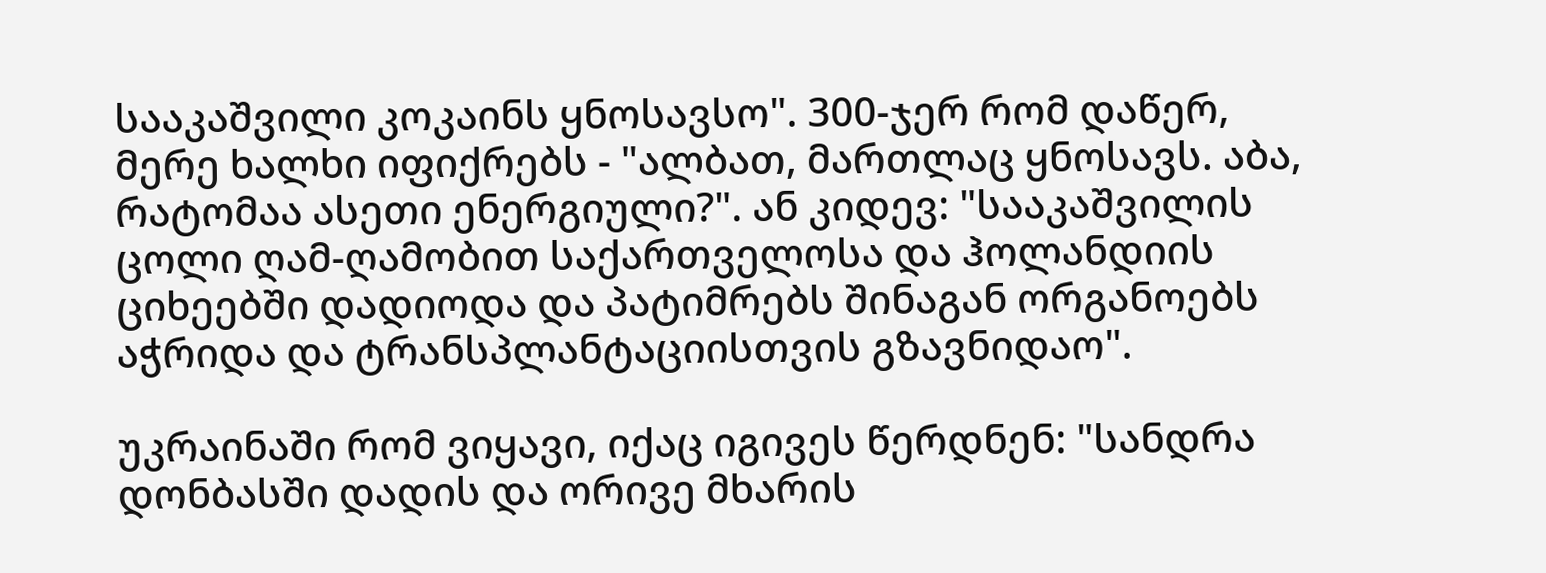სააკაშვილი კოკაინს ყნოსავსო". 300-ჯერ რომ დაწერ, მერე ხალხი იფიქრებს - "ალბათ, მართლაც ყნოსავს. აბა, რატომაა ასეთი ენერგიული?". ან კიდევ: "სააკაშვილის ცოლი ღამ-ღამობით საქართველოსა და ჰოლანდიის ციხეებში დადიოდა და პატიმრებს შინაგან ორგანოებს აჭრიდა და ტრანსპლანტაციისთვის გზავნიდაო".

უკრაინაში რომ ვიყავი, იქაც იგივეს წერდნენ: "სანდრა დონბასში დადის და ორივე მხარის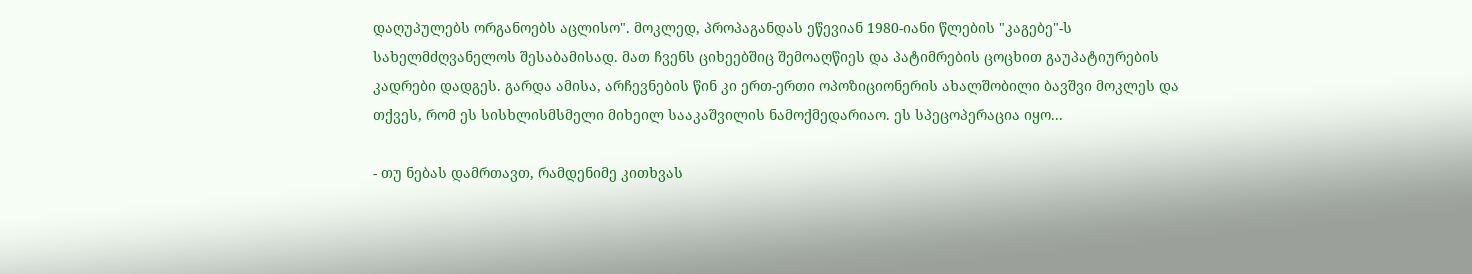დაღუპულებს ორგანოებს აცლისო". მოკლედ, პროპაგანდას ეწევიან 1980-იანი წლების "კაგებე"-ს სახელმძღვანელოს შესაბამისად. მათ ჩვენს ციხეებშიც შემოაღწიეს და პატიმრების ცოცხით გაუპატიურების კადრები დადგეს. გარდა ამისა, არჩევნების წინ კი ერთ-ერთი ოპოზიციონერის ახალშობილი ბავშვი მოკლეს და თქვეს, რომ ეს სისხლისმსმელი მიხეილ სააკაშვილის ნამოქმედარიაო. ეს სპეცოპერაცია იყო...

- თუ ნებას დამრთავთ, რამდენიმე კითხვას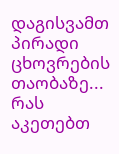დაგისვამთ პირადი ცხოვრების თაობაზე... რას აკეთებთ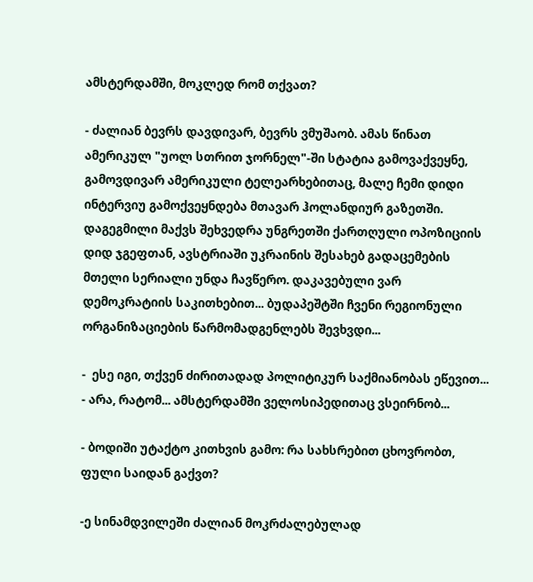ამსტერდამში, მოკლედ რომ თქვათ?

- ძალიან ბევრს დავდივარ, ბევრს ვმუშაობ. ამას წინათ ამერიკულ "უოლ სთრით ჯორნელ"-ში სტატია გამოვაქვეყნე, გამოვდივარ ამერიკული ტელეარხებითაც, მალე ჩემი დიდი ინტერვიუ გამოქვეყნდება მთავარ ჰოლანდიურ გაზეთში. დაგეგმილი მაქვს შეხვედრა უნგრეთში ქართღული ოპოზიციის დიდ ჯგეფთან, ავსტრიაში უკრაინის შესახებ გადაცემების მთელი სერიალი უნდა ჩავწერო. დაკავებული ვარ დემოკრატიის საკითხებით... ბუდაპეშტში ჩვენი რეგიონული ორგანიზაციების წარმომადგენლებს შევხვდი...

-  ესე იგი, თქვენ ძირითადად პოლიტიკურ საქმიანობას ეწევით... - არა, რატომ... ამსტერდამში ველოსიპედითაც ვსეირნობ...

- ბოდიში უტაქტო კითხვის გამო: რა სახსრებით ცხოვრობთ, ფული საიდან გაქვთ?

-ე სინამდვილეში ძალიან მოკრძალებულად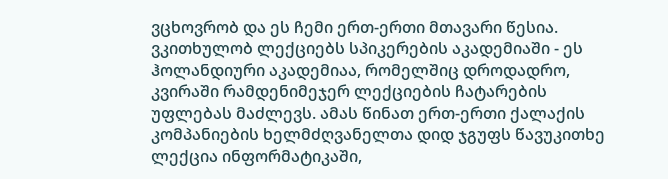ვცხოვრობ და ეს ჩემი ერთ-ერთი მთავარი წესია. ვკითხულობ ლექციებს სპიკერების აკადემიაში - ეს ჰოლანდიური აკადემიაა, რომელშიც დროდადრო, კვირაში რამდენიმეჯერ ლექციების ჩატარების უფლებას მაძლევს. ამას წინათ ერთ-ერთი ქალაქის კომპანიების ხელმძღვანელთა დიდ ჯგუფს წავუკითხე ლექცია ინფორმატიკაში,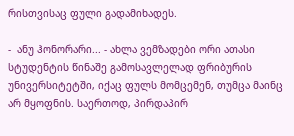რისთვისაც ფული გადამიხადეს.

-  ანუ ჰონორარი... - ახლა ვემზადები ორი ათასი სტუდენტის წინაშე გამოსავლელად ფრიბურის უნივერსიტეტში, იქაც ფულს მომცემენ, თუმცა მაინც არ მყოფნის. საერთოდ, პირდაპირ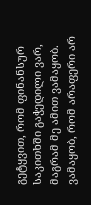გეტყვით, რომ ფინანსურ საკითხში გაჭედილი ვარ, მაგრამ მე ამით ვამაყობ. ვამაყობ, რომ არაფერი არ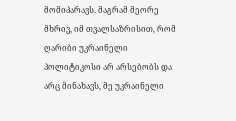მომიპარავს. მაგრამ მეორე მხრივ, იმ თვალსაზრისით, რომ ღარიბი უკრაინელი პოლიტიკოსი არ არსებობს და არც მინახავს, მე უკრაინელი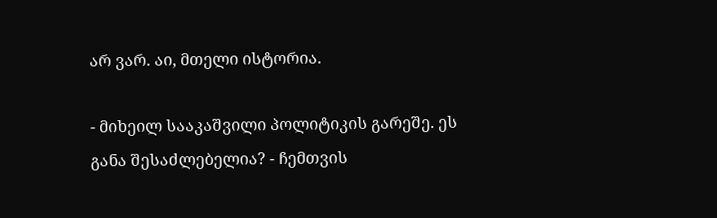არ ვარ. აი, მთელი ისტორია.

- მიხეილ სააკაშვილი პოლიტიკის გარეშე. ეს განა შესაძლებელია? - ჩემთვის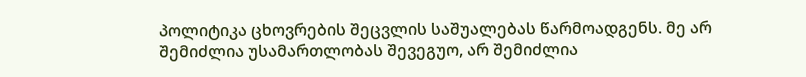პოლიტიკა ცხოვრების შეცვლის საშუალებას წარმოადგენს. მე არ შემიძლია უსამართლობას შევეგუო, არ შემიძლია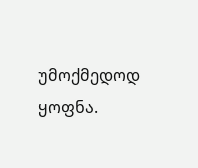უმოქმედოდ ყოფნა.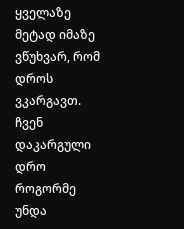ყველაზე მეტად იმაზე ვწუხვარ, რომ დროს ვკარგავთ. ჩვენ დაკარგული დრო როგორმე უნდა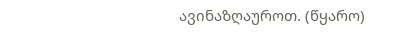ავინაზღაუროთ. (წყარო)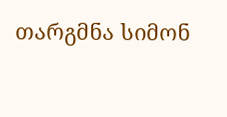თარგმნა სიმონ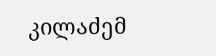კილაძემ